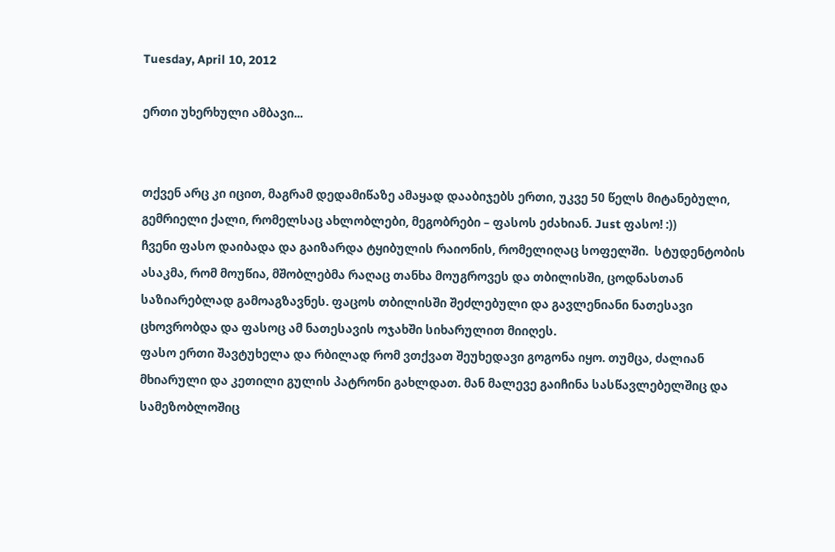Tuesday, April 10, 2012

ერთი უხერხული ამბავი...


თქვენ არც კი იცით, მაგრამ დედამიწაზე ამაყად დააბიჯებს ერთი, უკვე 50 წელს მიტანებული, გემრიელი ქალი, რომელსაც ახლობლები, მეგობრები – ფასოს ეძახიან. Just ფასო! :))
ჩვენი ფასო დაიბადა და გაიზარდა ტყიბულის რაიონის, რომელიღაც სოფელში.  სტუდენტობის ასაკმა, რომ მოუწია, მშობლებმა რაღაც თანხა მოუგროვეს და თბილისში, ცოდნასთან საზიარებლად გამოაგზავნეს. ფაცოს თბილისში შეძლებული და გავლენიანი ნათესავი ცხოვრობდა და ფასოც ამ ნათესავის ოჯახში სიხარულით მიიღეს.
ფასო ერთი შავტუხელა და რბილად რომ ვთქვათ შეუხედავი გოგონა იყო. თუმცა, ძალიან მხიარული და კეთილი გულის პატრონი გახლდათ. მან მალევე გაიჩინა სასწავლებელშიც და სამეზობლოშიც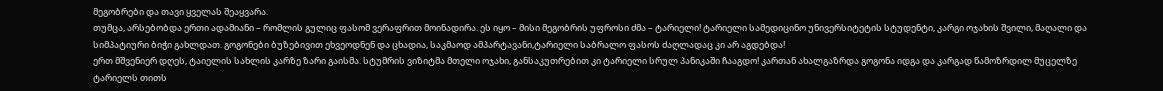მეგობრები და თავი ყველას შეაყვარა.
თუმცა, არსებობდა ერთი ადამიანი – რომლის გულიც ფასომ ვერაფრით მოინადირა. ეს იყო – მისი მეგობრის უფროსი ძმა – ტარიელი! ტარიელი სამედიცინო უნივერსიტეტის სტუდენტი, კარგი ოჯახის შვილი, მაღალი და სიმპატიური ბიჭი გახლდათ. გოგონები ბუზებივით ეხვეოდნენ და ცხადია, საკმაოდ ამპარტავანი,ტარიელი საბრალო ფასოს ძაღლადაც კი არ აგდებდა!
ერთ მშვენიერ დღეს, ტაიელის სახლის კარზე ზარი გაისმა. სტუმრის ვიზიტმა მთელი ოჯახი, განსაკუთრებით კი ტარიელი სრულ პანიკაში ჩააგდო! კართან ახალგაზრდა გოგონა იდგა და კარგად წამოზრდილ მუცელზე ტარიელს თითს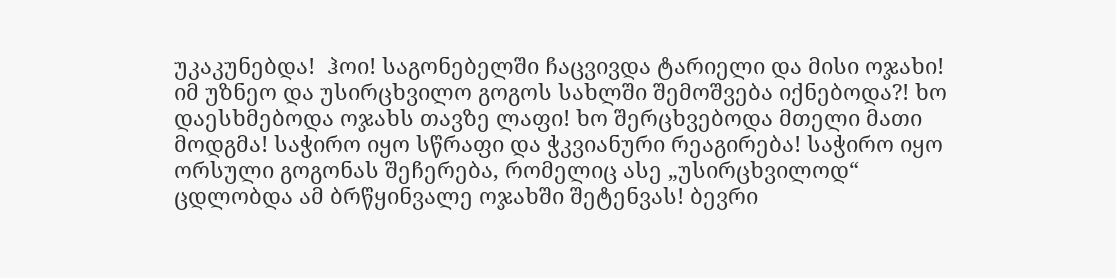უკაკუნებდა!  ჰოი! საგონებელში ჩაცვივდა ტარიელი და მისი ოჯახი! იმ უზნეო და უსირცხვილო გოგოს სახლში შემოშვება იქნებოდა?! ხო დაესხმებოდა ოჯახს თავზე ლაფი! ხო შერცხვებოდა მთელი მათი მოდგმა! საჭირო იყო სწრაფი და ჭკვიანური რეაგირება! საჭირო იყო ორსული გოგონას შეჩერება, რომელიც ასე „უსირცხვილოდ“ ცდლობდა ამ ბრწყინვალე ოჯახში შეტენვას! ბევრი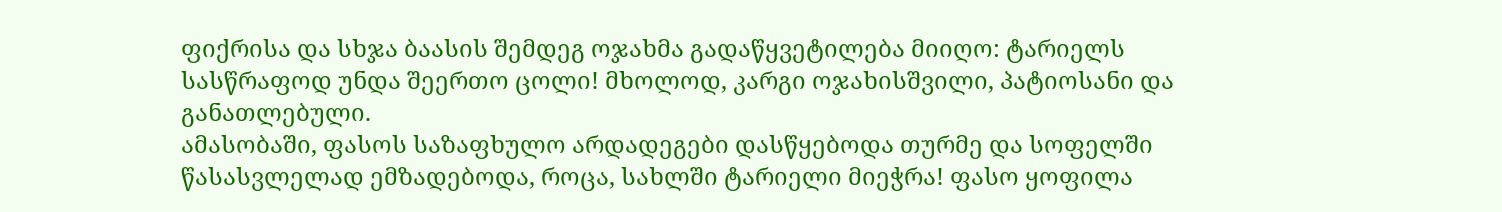ფიქრისა და სხჯა ბაასის შემდეგ ოჯახმა გადაწყვეტილება მიიღო: ტარიელს სასწრაფოდ უნდა შეერთო ცოლი! მხოლოდ, კარგი ოჯახისშვილი, პატიოსანი და განათლებული.
ამასობაში, ფასოს საზაფხულო არდადეგები დასწყებოდა თურმე და სოფელში წასასვლელად ემზადებოდა, როცა, სახლში ტარიელი მიეჭრა! ფასო ყოფილა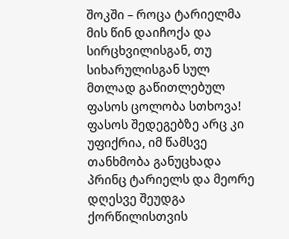შოკში – როცა ტარიელმა მის წინ დაიჩოქა და სირცხვილისგან, თუ სიხარულისგან სულ მთლად გაწითლებულ ფასოს ცოლობა სთხოვა!  ფასოს შედეგებზე არც კი უფიქრია, იმ წამსვე თანხმობა განუცხადა პრინც ტარიელს და მეორე დღესვე შეუდგა ქორწილისთვის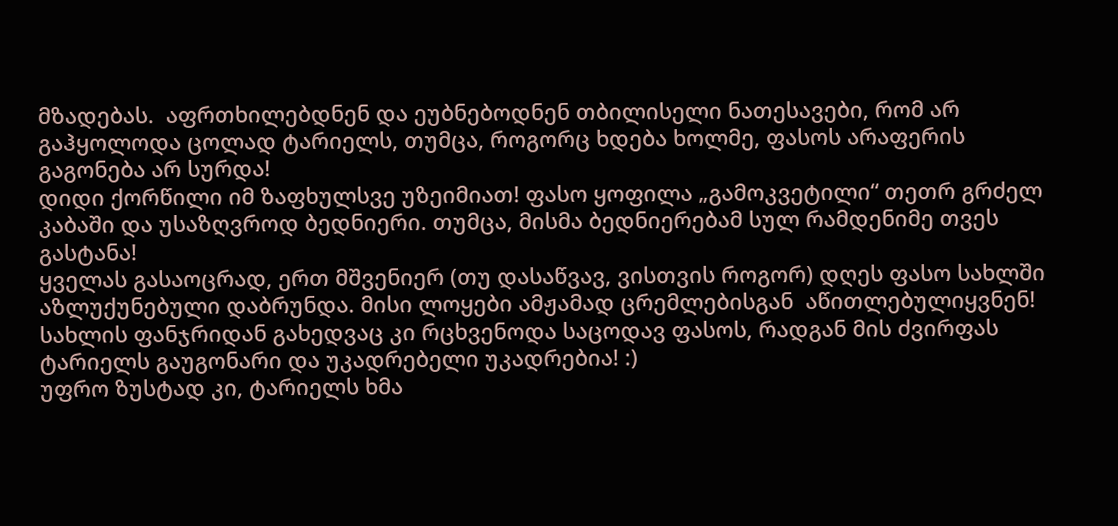მზადებას.  აფრთხილებდნენ და ეუბნებოდნენ თბილისელი ნათესავები, რომ არ გაჰყოლოდა ცოლად ტარიელს, თუმცა, როგორც ხდება ხოლმე, ფასოს არაფერის გაგონება არ სურდა!
დიდი ქორწილი იმ ზაფხულსვე უზეიმიათ! ფასო ყოფილა „გამოკვეტილი“ თეთრ გრძელ კაბაში და უსაზღვროდ ბედნიერი. თუმცა, მისმა ბედნიერებამ სულ რამდენიმე თვეს გასტანა!
ყველას გასაოცრად, ერთ მშვენიერ (თუ დასაწვავ, ვისთვის როგორ) დღეს ფასო სახლში აზლუქუნებული დაბრუნდა. მისი ლოყები ამჟამად ცრემლებისგან  აწითლებულიყვნენ! სახლის ფანჯრიდან გახედვაც კი რცხვენოდა საცოდავ ფასოს, რადგან მის ძვირფას ტარიელს გაუგონარი და უკადრებელი უკადრებია! :)
უფრო ზუსტად კი, ტარიელს ხმა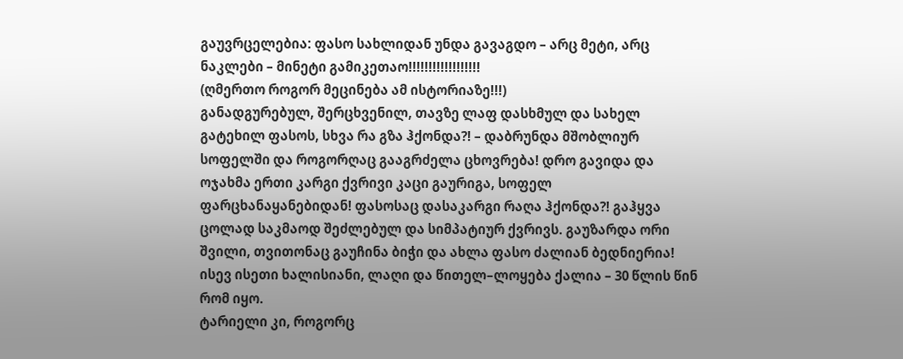გაუვრცელებია: ფასო სახლიდან უნდა გავაგდო – არც მეტი, არც ნაკლები – მინეტი გამიკეთაო!!!!!!!!!!!!!!!!!!
(ღმერთო როგორ მეცინება ამ ისტორიაზე!!!)
განადგურებულ, შერცხვენილ, თავზე ლაფ დასხმულ და სახელ გატეხილ ფასოს, სხვა რა გზა ჰქონდა?! – დაბრუნდა მშობლიურ სოფელში და როგორღაც გააგრძელა ცხოვრება! დრო გავიდა და ოჯახმა ერთი კარგი ქვრივი კაცი გაურიგა, სოფელ ფარცხანაყანებიდან! ფასოსაც დასაკარგი რაღა ჰქონდა?! გაჰყვა ცოლად საკმაოდ შეძლებულ და სიმპატიურ ქვრივს. გაუზარდა ორი შვილი, თვითონაც გაუჩინა ბიჭი და ახლა ფასო ძალიან ბედნიერია! ისევ ისეთი ხალისიანი, ლაღი და წითელ–ლოყება ქალია – 30 წლის წინ რომ იყო.
ტარიელი კი, როგორც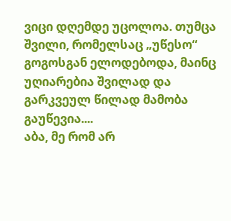ვიცი დღემდე უცოლოა. თუმცა შვილი, რომელსაც „უწესო“ გოგოსგან ელოდებოდა, მაინც უღიარებია შვილად და გარკვეულ წილად მამობა გაუწევია....
აბა, მე რომ არ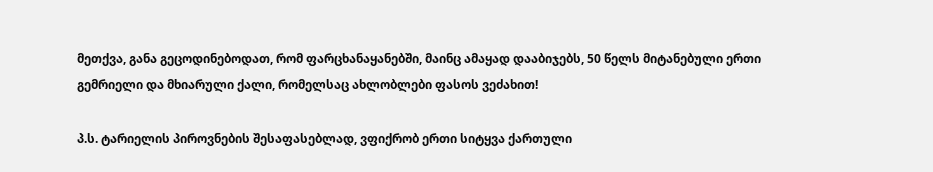მეთქვა, განა გეცოდინებოდათ, რომ ფარცხანაყანებში, მაინც ამაყად დააბიჯებს, 50 წელს მიტანებული ერთი გემრიელი და მხიარული ქალი, რომელსაც ახლობლები ფასოს ვეძახით!

პ.ს. ტარიელის პიროვნების შესაფასებლად, ვფიქრობ ერთი სიტყვა ქართული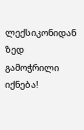ლექსიკონიდან ზედ გამოჭრილი იქნება!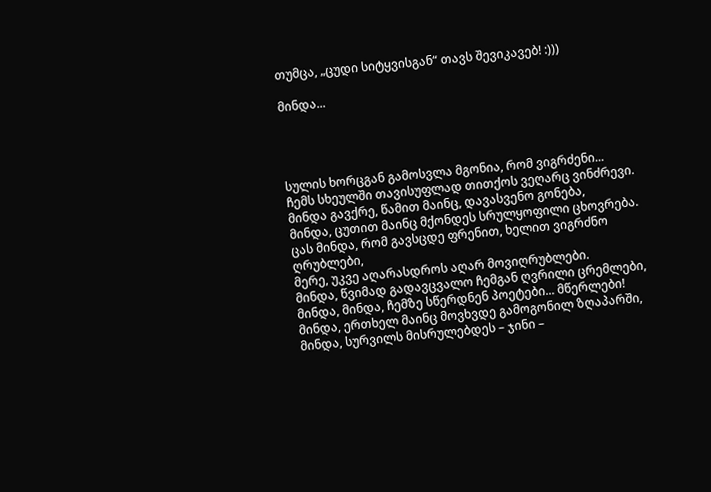თუმცა, „ცუდი სიტყვისგან“ თავს შევიკავებ! :)))

მინდა...




სულის ხორცგან გამოსვლა მგონია, რომ ვიგრძენი...
ჩემს სხეულში თავისუფლად თითქოს ვეღარც ვინძრევი.
მინდა გავქრე, წამით მაინც, დავასვენო გონება,
მინდა, ცუთით მაინც მქონდეს სრულყოფილი ცხოვრება.
ცას მინდა, რომ გავსცდე ფრენით, ხელით ვიგრძნო ღრუბლები,
მერე, უკვე აღარასდროს აღარ მოვიღრუბლები.
მინდა, წვიმად გადავცვალო ჩემგან ღვრილი ცრემლები,
მინდა, მინდა, ჩემზე სწერდნენ პოეტები... მწერლები!
მინდა, ერთხელ მაინც მოვხვდე გამოგონილ ზღაპარში,
მინდა, სურვილს მისრულებდეს – ჯინი –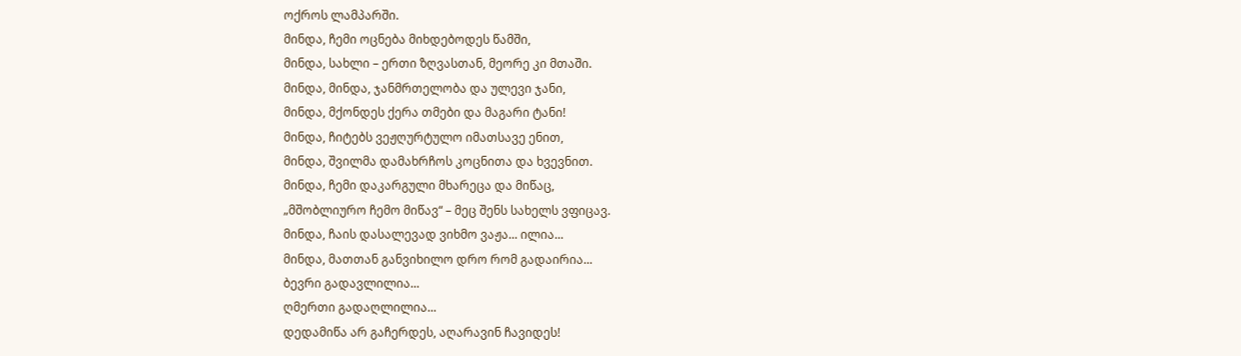ოქროს ლამპარში.
მინდა, ჩემი ოცნება მიხდებოდეს წამში,
მინდა, სახლი – ერთი ზღვასთან, მეორე კი მთაში.
მინდა, მინდა, ჯანმრთელობა და ულევი ჯანი,
მინდა, მქონდეს ქერა თმები და მაგარი ტანი!
მინდა, ჩიტებს ვეჟღურტულო იმათსავე ენით,
მინდა, შვილმა დამახრჩოს კოცნითა და ხვევნით.
მინდა, ჩემი დაკარგული მხარეცა და მიწაც,
„მშობლიურო ჩემო მიწავ“ – მეც შენს სახელს ვფიცავ.
მინდა, ჩაის დასალევად ვიხმო ვაჟა... ილია...
მინდა, მათთან განვიხილო დრო რომ გადაირია...
ბევრი გადავლილია...
ღმერთი გადაღლილია...
დედამიწა არ გაჩერდეს, აღარავინ ჩავიდეს!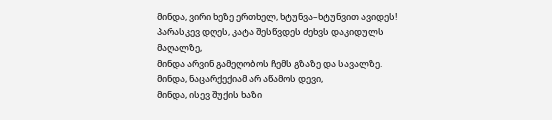მინდა, ვირი ხეზე ერთხელ, ხტუნვა–ხტუნვით ავიდეს!
პარასკევ დღეს, კატა შესწვდეს ძეხვს დაკიდულს მაღალზე,
მინდა არვინ გამეღობოს ჩემს გზაზე და სავალზე.
მინდა, ნაცარქექიამ არ აწამოს დევი,
მინდა, ისევ შუქის ხაზი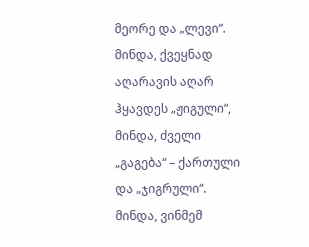მეორე და „ლევი“.
მინდა, ქვეყნად აღარავის აღარ ჰყავდეს „ჟიგული“,
მინდა, ძველი „გაგება“ – ქართული და „ჯიგრული“.
მინდა, ვინმემ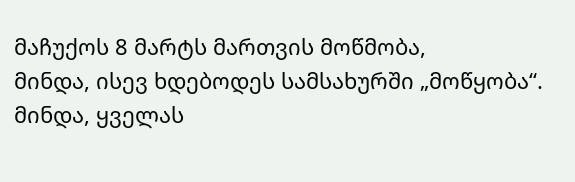მაჩუქოს 8 მარტს მართვის მოწმობა,
მინდა, ისევ ხდებოდეს სამსახურში „მოწყობა“.
მინდა, ყველას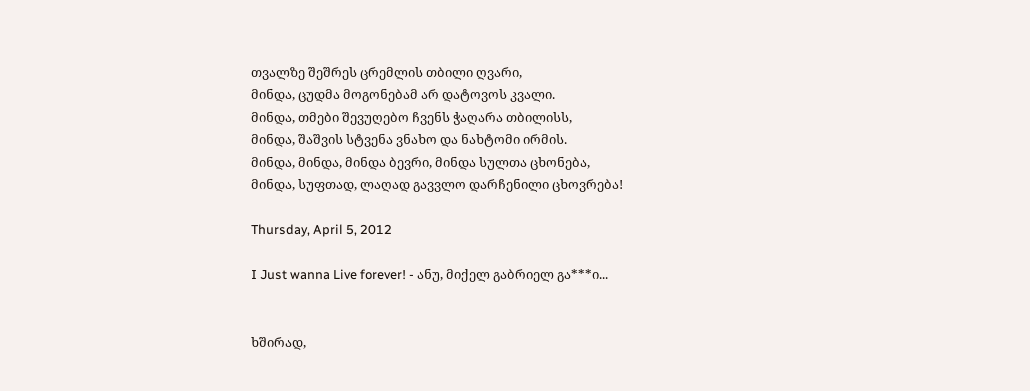თვალზე შეშრეს ცრემლის თბილი ღვარი,
მინდა, ცუდმა მოგონებამ არ დატოვოს კვალი.
მინდა, თმები შევუღებო ჩვენს ჭაღარა თბილისს,
მინდა, შაშვის სტვენა ვნახო და ნახტომი ირმის.
მინდა, მინდა, მინდა ბევრი, მინდა სულთა ცხონება,
მინდა, სუფთად, ლაღად გავვლო დარჩენილი ცხოვრება!

Thursday, April 5, 2012

I Just wanna Live forever! - ანუ, მიქელ გაბრიელ გა***ი...


ხშირად,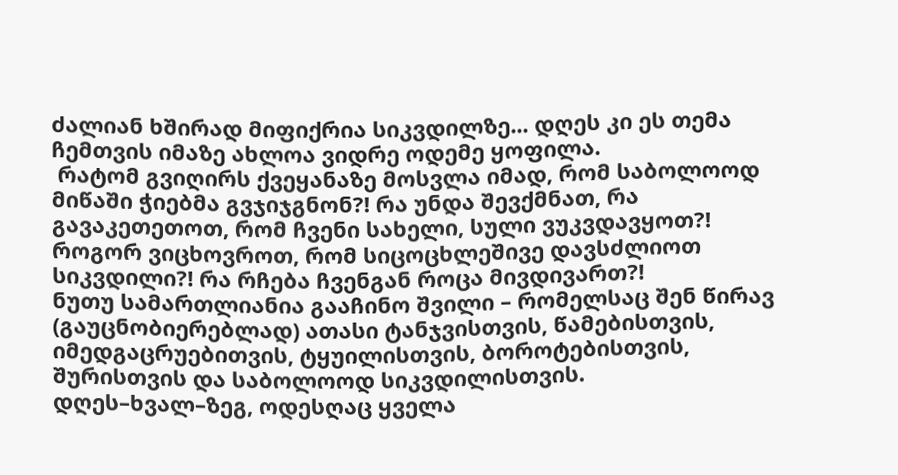ძალიან ხშირად მიფიქრია სიკვდილზე... დღეს კი ეს თემა ჩემთვის იმაზე ახლოა ვიდრე ოდემე ყოფილა.
 რატომ გვიღირს ქვეყანაზე მოსვლა იმად, რომ საბოლოოდ მიწაში ჭიებმა გვჯიჯგნონ?! რა უნდა შევქმნათ, რა გავაკეთეთოთ, რომ ჩვენი სახელი, სული ვუკვდავყოთ?! როგორ ვიცხოვროთ, რომ სიცოცხლეშივე დავსძლიოთ სიკვდილი?! რა რჩება ჩვენგან როცა მივდივართ?!
ნუთუ სამართლიანია გააჩინო შვილი – რომელსაც შენ წირავ (გაუცნობიერებლად) ათასი ტანჯვისთვის, წამებისთვის, იმედგაცრუებითვის, ტყუილისთვის, ბოროტებისთვის, შურისთვის და საბოლოოდ სიკვდილისთვის.
დღეს–ხვალ–ზეგ, ოდესღაც ყველა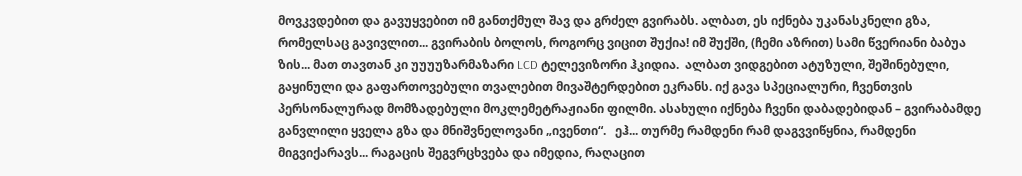მოვკვდებით და გავუყვებით იმ განთქმულ შავ და გრძელ გვირაბს. ალბათ, ეს იქნება უკანასკნელი გზა, რომელსაც გავივლით... გვირაბის ბოლოს, როგორც ვიცით შუქია! იმ შუქში, (ჩემი აზრით) სამი წვერიანი ბაბუა ზის... მათ თავთან კი უუუუზარმაზარი LCD ტელევიზორი ჰკიდია.  ალბათ ვიდგებით ატუზული, შეშინებული, გაყინული და გაფართოვებული თვალებით მივაშტერდებით ეკრანს. იქ გავა სპეციალური, ჩვენთვის პერსონალურად მომზადებული მოკლემეტრაჟიანი ფილმი. ასახული იქნება ჩვენი დაბადებიდან – გვირაბამდე განვლილი ყველა გზა და მნიშვნელოვანი „ივენთი“.   ეჰ... თურმე რამდენი რამ დაგვვიწყნია, რამდენი მიგვიქარავს... რაგაცის შეგვრცხვება და იმედია, რაღაცით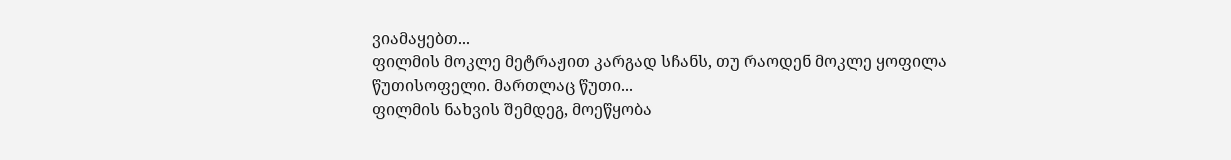ვიამაყებთ...
ფილმის მოკლე მეტრაჟით კარგად სჩანს, თუ რაოდენ მოკლე ყოფილა წუთისოფელი. მართლაც წუთი...
ფილმის ნახვის შემდეგ, მოეწყობა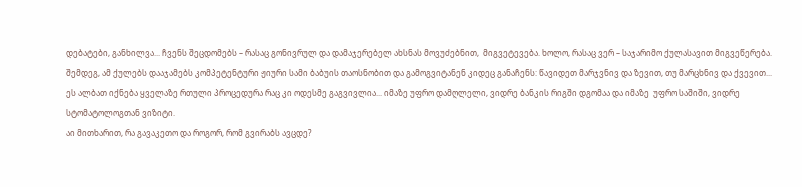დებატები, განხილვა... ჩვენს შეცდომებს – რასაც გონივრულ და დამაჯერებელ ახსნას მოვუძებნით,  მიგვეტევება. ხოლო, რასაც ვერ – საჯარიმო ქულასავით მიგვეწერება.
შემდეგ, ამ ქულებს დააჯამებს კომპეტენტური ჟიური სამი ბაბუის თაოსნობით და გამოგვიტანენ კიდეც განაჩენს: წავიდეთ მარჯვნივ და ზევით, თუ მარცხნივ და ქვევით...
ეს ალბათ იქნება ყველაზე რთული პროცედურა რაც კი ოდესმე გაგვივლია... იმაზე უფრო დამღლელი, ვიდრე ბანკის რიგში დგომაა და იმაზე  უფრო საშიში, ვიდრე სტომატოლოგთან ვიზიტი.
აი მითხარით, რა გავაკეთო და როგორ, რომ გვირაბს ავცდე?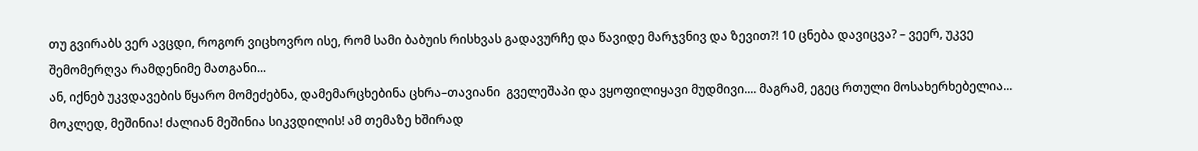თუ გვირაბს ვერ ავცდი, როგორ ვიცხოვრო ისე, რომ სამი ბაბუის რისხვას გადავურჩე და წავიდე მარჯვნივ და ზევით?! 10 ცნება დავიცვა? – ვეერ, უკვე შემომერღვა რამდენიმე მათგანი...
ან, იქნებ უკვდავების წყარო მომეძებნა, დამემარცხებინა ცხრა–თავიანი  გველეშაპი და ვყოფილიყავი მუდმივი.... მაგრამ, ეგეც რთული მოსახერხებელია...
მოკლედ, მეშინია! ძალიან მეშინია სიკვდილის! ამ თემაზე ხშირად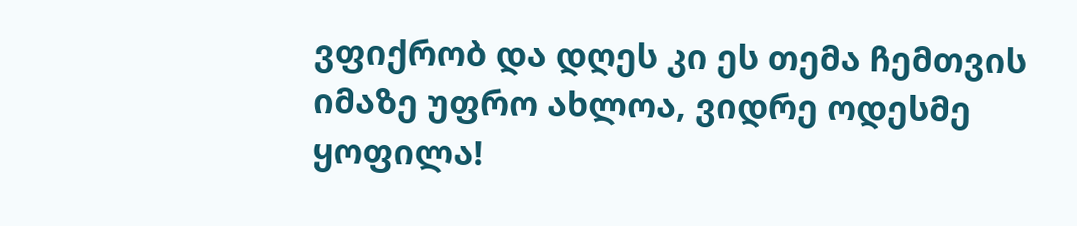ვფიქრობ და დღეს კი ეს თემა ჩემთვის იმაზე უფრო ახლოა, ვიდრე ოდესმე ყოფილა!